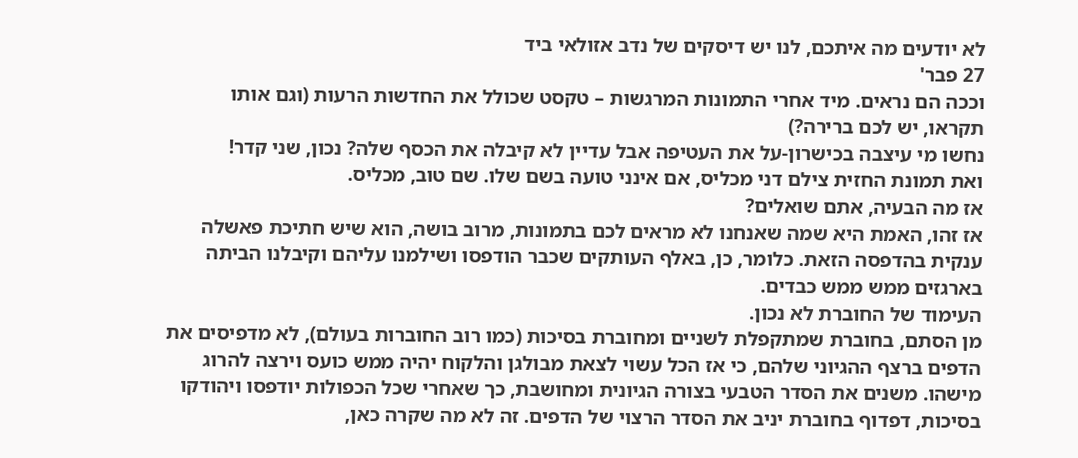לא יודעים מה איתכם, לנו יש דיסקים של נדב אזולאי ביד
27 פבר'
וככה הם נראים. מיד אחרי התמונות המרגשות – טקסט שכולל את החדשות הרעות (וגם אותו תקראו, יש לכם ברירה?)
נחשו מי עיצבה בכישרון-על את העטיפה אבל עדיין לא קיבלה את הכסף שלה? נכון, שני קדר!
ואת תמונת החזית צילם דני מכליס, אם אינני טועה בשם שלו. שם טוב, מכליס.
אז מה הבעיה, אתם שואלים?
אז זהו, האמת היא שמה שאנחנו לא מראים לכם בתמונות, מרוב בושה, הוא שיש חתיכת פאשלה ענקית בהדפסה הזאת. כלומר, כן, באלף העותקים שכבר הודפסו ושילמנו עליהם וקיבלנו הביתה בארגזים ממש ממש כבדים.
העימוד של החוברת לא נכון.
מן הסתם, בחוברת שמתקפלת לשניים ומחוברת בסיכות (כמו רוב החוברות בעולם), לא מדפיסים את הדפים ברצף ההגיוני שלהם, כי אז הכל עשוי לצאת מבולגן והלקוח יהיה ממש כועס וירצה להרוג מישהו. משנים את הסדר הטבעי בצורה הגיונית ומחושבת, כך שאחרי שכל הכפולות יודפסו ויהודקו בסיכות, דפדוף בחוברת יניב את הסדר הרצוי של הדפים. זה לא מה שקרה כאן,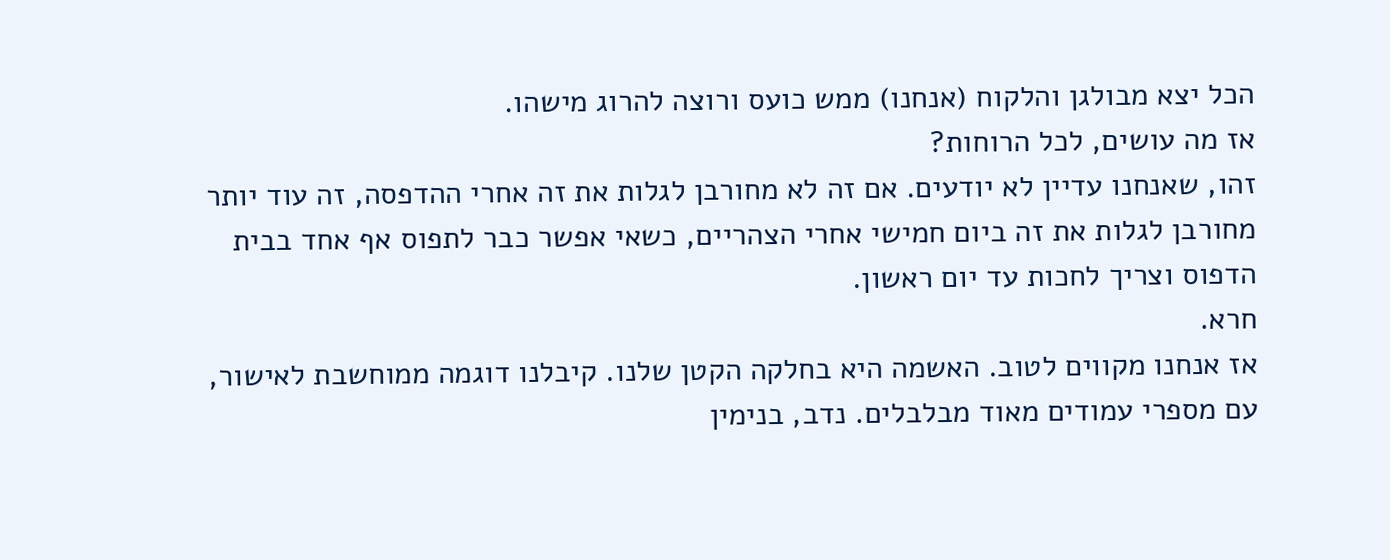הכל יצא מבולגן והלקוח (אנחנו) ממש כועס ורוצה להרוג מישהו.
אז מה עושים, לכל הרוחות?
זהו, שאנחנו עדיין לא יודעים. אם זה לא מחורבן לגלות את זה אחרי ההדפסה, זה עוד יותר מחורבן לגלות את זה ביום חמישי אחרי הצהריים, כשאי אפשר כבר לתפוס אף אחד בבית הדפוס וצריך לחכות עד יום ראשון.
חרא.
אז אנחנו מקווים לטוב. האשמה היא בחלקה הקטן שלנו. קיבלנו דוגמה ממוחשבת לאישור, עם מספרי עמודים מאוד מבלבלים. נדב, בנימין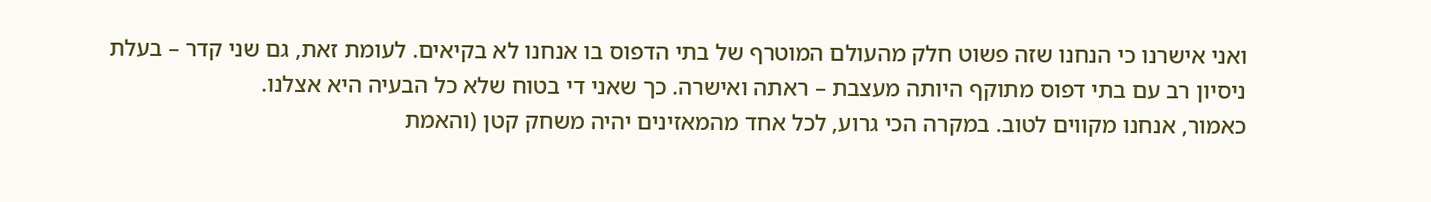ואני אישרנו כי הנחנו שזה פשוט חלק מהעולם המוטרף של בתי הדפוס בו אנחנו לא בקיאים. לעומת זאת, גם שני קדר – בעלת ניסיון רב עם בתי דפוס מתוקף היותה מעצבת – ראתה ואישרה. כך שאני די בטוח שלא כל הבעיה היא אצלנו.
כאמור, אנחנו מקווים לטוב. במקרה הכי גרוע, לכל אחד מהמאזינים יהיה משחק קטן (והאמת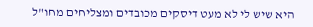היא שיש לי לא מעט דיסקים מכובדים ומצליחים מחו"ל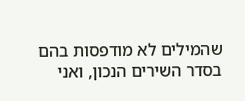שהמילים לא מודפסות בהם בסדר השירים הנכון, ואני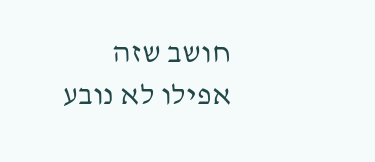חושב שזה אפילו לא נובע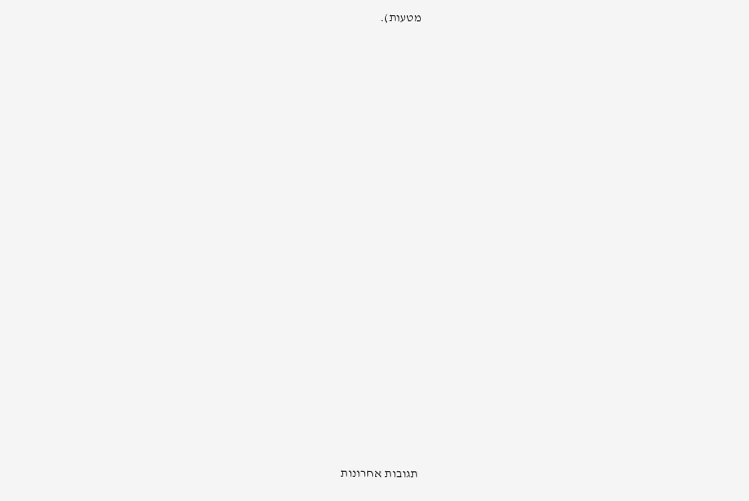מטעות).



















תגובות אחרונות